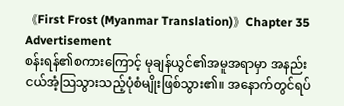《First Frost (Myanmar Translation)》Chapter 35
Advertisement
စန်းရန်၏စကားကြောင့် မုချန်ယွင်၏အမူအရာမှာ အနည်းငယ်အံ့သြသွားသည့်ပုံစံမျိုးဖြစ်သွား၏။ အနောက်တွင်ရပ်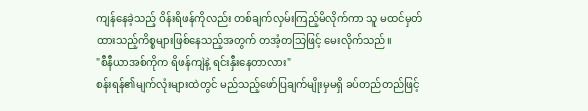ကျန်နေခဲ့သည့် ဝိန်းရိဖန်ကိုလည်း တစ်ချက်လှမ်းကြည့်မိလိုက်ကာ သူ မထင်မှတ်ထားသည့်ကိစ္စများဖြစ်နေသည့်အတွက် တအံ့တသြဖြင့် မေးလိုက်သည်။
"စီနီယာအစ်ကိုက ရိဖန်ကျဲနဲ့ ရင်းနှီးနေတာလား"
စန်းရန်၏မျက်လုံးများထဲတွင် မည်သည့်ဖော်ပြချက်မျိုးမှမရှိ ခပ်တည်တည်ဖြင့်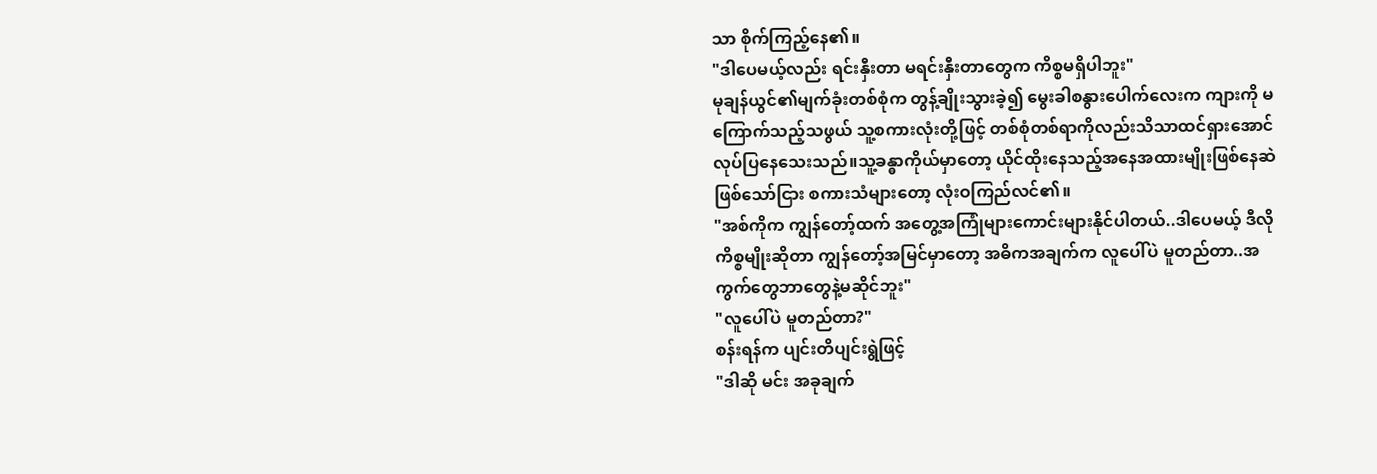သာ စိုက်ကြည့်နေ၏။
"ဒါပေမယ့်လည်း ရင်းနှီးတာ မရင်းနှီးတာတွေက ကိစ္စမရှိပါဘူး"
မုချန်ယွင်၏မျက်ခုံးတစ်စုံက တွန့်ချိုးသွားခဲ့၍ မွေးခါစနွားပေါက်လေးက ကျားကို မကြောက်သည့်သဖွယ် သူ့စကားလုံးတို့ဖြင့် တစ်စုံတစ်ရာကိုလည်းသိသာထင်ရှားအောင် လုပ်ပြနေသေးသည်။သူ့ခန္ဓာကိုယ်မှာတော့ ယိုင်ထိုးနေသည့်အနေအထားမျိုးဖြစ်နေဆဲဖြစ်သော်ငြား စကားသံများတော့ လုံးဝကြည်လင်၏။
"အစ်ကိုက ကျွန်တော့်ထက် အတွေ့အကြုံများကောင်းများနိုင်ပါတယ်..ဒါပေမယ့် ဒီလိုကိစ္စမျိုးဆိုတာ ကျွန်တော့်အမြင်မှာတော့ အဓိကအချက်က လူပေါ်ပဲ မူတည်တာ..အကွက်တွေဘာတွေနဲ့မဆိုင်ဘူး"
"လူပေါ်ပဲ မူတည်တာ?"
စန်းရန်က ပျင်းတိပျင်းရွဲဖြင့်
"ဒါဆို မင်း အခုချက်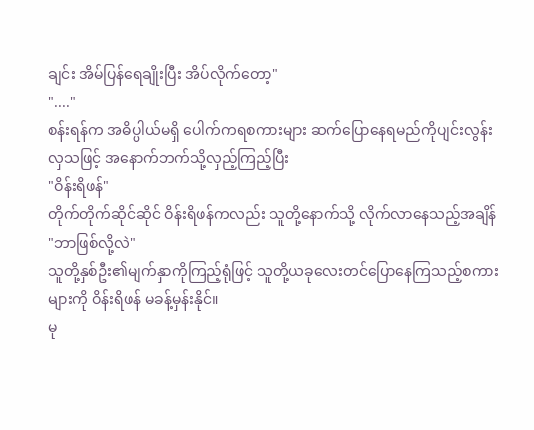ချင်း အိမ်ပြန်ရေချိုးပြီး အိပ်လိုက်တော့"
"...."
စန်းရန်က အဓိပ္ပါယ်မရှိ ပေါက်ကရစကားများ ဆက်ပြောနေရမည်ကိုပျင်းလွန်းလှသဖြင့် အနောက်ဘက်သို့လှည့်ကြည့်ပြီး
"ဝိန်းရိဖန်"
တိုက်တိုက်ဆိုင်ဆိုင် ဝိန်းရိဖန်ကလည်း သူတို့နောက်သို့ လိုက်လာနေသည့်အချိန်
"ဘာဖြစ်လို့လဲ"
သူတို့နှစ်ဦး၏မျက်နှာကိုကြည့်ရုံဖြင့် သူတို့ယခုလေးတင်ပြောနေကြသည့်စကားများကို ဝိန်းရိဖန် မခန့်မှန်းနိုင်။
မု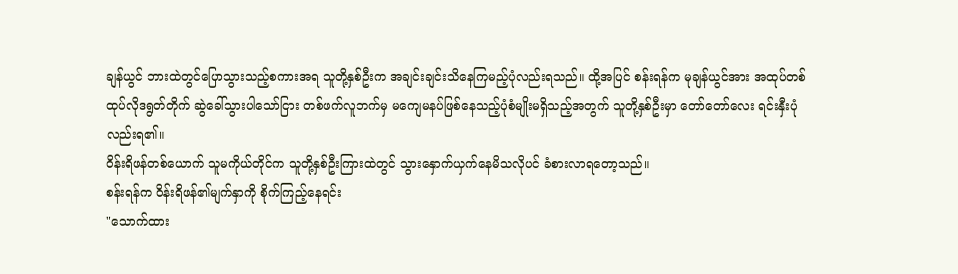ချန်ယွင် ဘားထဲတွင်ပြောသွားသည့်စကားအရ သူတို့နှစ်ဦးက အချင်းချင်းသိနေကြမည့်ပုံလည်းရသည်။ ထို့အပြင် စန်းရန်က မုချန်ယွင်အား အထုပ်တစ်ထုပ်လိုဒရွတ်တိုက် ဆွဲခေါ်သွားပါသော်ငြား တစ်ဖက်လူဘက်မှ မကျေမနပ်ဖြစ်နေသည့်ပုံစံမျိုးမရှိသည့်အတွက် သူတို့နှစ်ဦးမှာ တော်တော်လေး ရင်းနှီးပုံလည်းရ၏။
ဝိန်းရိဖန်တစ်ယောက် သူမကိုယ်တိုင်က သူတို့နှစ်ဦးကြားထဲတွင် သွားနှောက်ယှက်နေမိသလိုပင် ခံစားလာရတော့သည်။
စန်းရန်က ဝိန်းရိဖန်၏မျက်နှာကို စိုက်ကြည့်နေရင်း
"သောက်ထား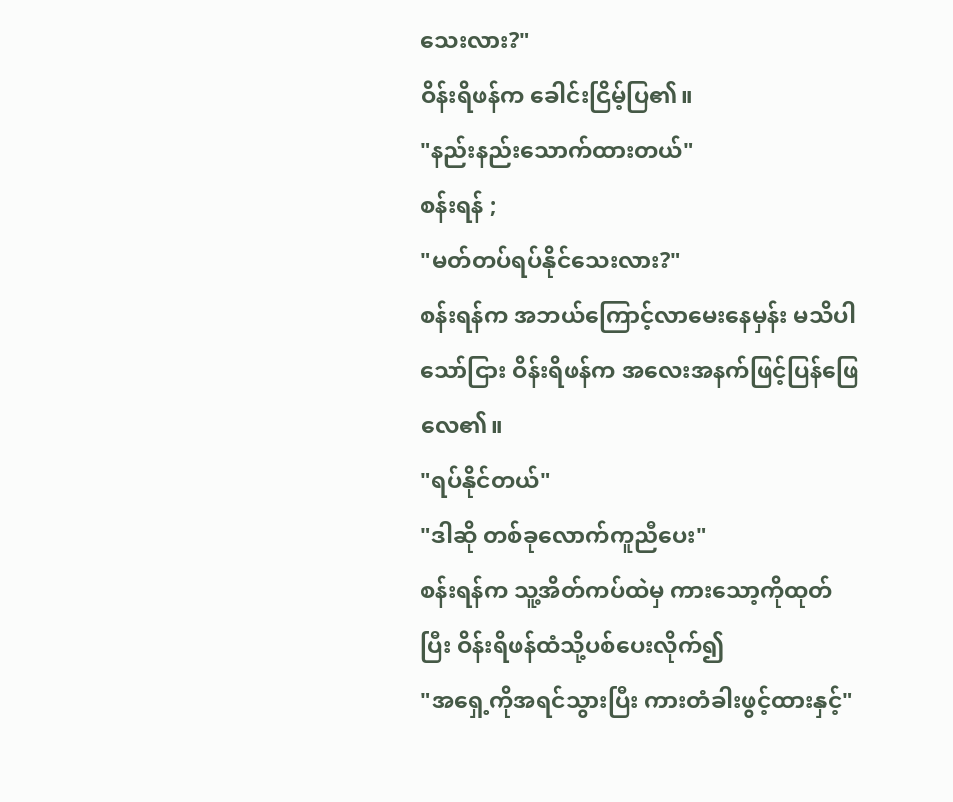သေးလား?"
ဝိန်းရိဖန်က ခေါင်းငြိမ့်ပြ၏။
"နည်းနည်းသောက်ထားတယ်"
စန်းရန် ;
"မတ်တပ်ရပ်နိုင်သေးလား?"
စန်းရန်က အဘယ်ကြောင့်လာမေးနေမှန်း မသိပါသော်ငြား ဝိန်းရိဖန်က အလေးအနက်ဖြင့်ပြန်ဖြေလေ၏။
"ရပ်နိုင်တယ်"
"ဒါဆို တစ်ခုလောက်ကူညီပေး"
စန်းရန်က သူ့အိတ်ကပ်ထဲမှ ကားသော့ကိုထုတ်ပြီး ဝိန်းရိဖန်ထံသို့ပစ်ပေးလိုက်၍
"အရှေ့ကိုအရင်သွားပြီး ကားတံခါးဖွင့်ထားနှင့်"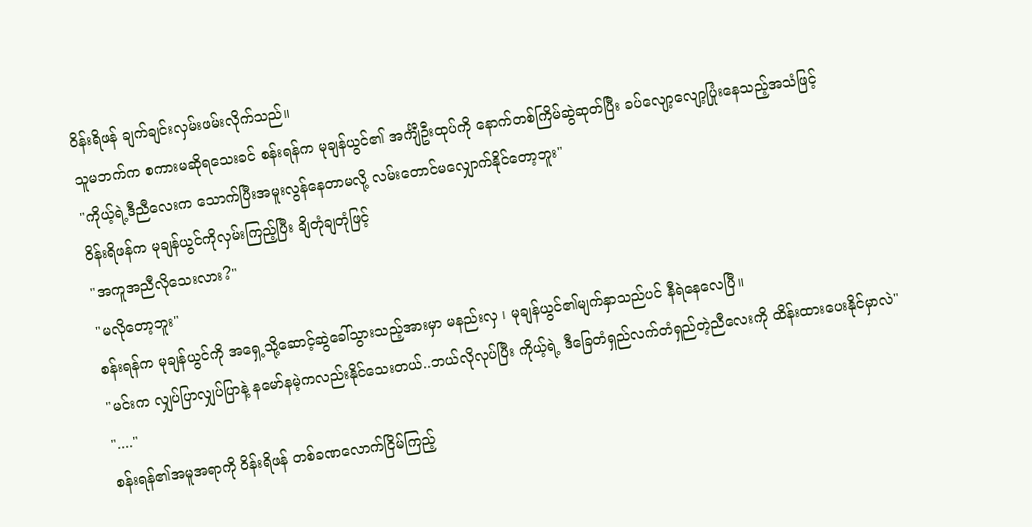ဝိန်းရိဖန် ချက်ချင်းလှမ်းဖမ်းလိုက်သည်။
သူမဘက်က စကားမဆိုရသေးခင် စန်းရန်က မုချန်ယွင်၏ အင်္ကျီဦးထုပ်ကို နောက်တစ်ကြိမ်ဆွဲဆုတ်ပြီး ခပ်လျော့လျော့ပြုံးနေသည့်အသံဖြင့်
"ကိုယ့်ရဲ့ဒီညီလေးက သောက်ပြီးအမူးလွန်နေတာမလို့ လမ်းတောင်မလျှောက်နိုင်တော့ဘူး"
ဝိန်းရိဖန်က မုချန်ယွင်ကိုလှမ်းကြည့်ပြီး ချိတုံချတုံဖြင့်
"အကူအညီလိုသေးလား?"
"မလိုတော့ဘူး"
စန်းရန်က မုချန်ယွင်ကို အရှေ့သို့ဆောင့်ဆွဲခေါ်သွားသည့်အားမှာ မနည်းလှ ၊ မုချန်ယွင်၏မျက်နှာသည်ပင် နီရဲနေလေပြီ။
"မင်းက လျှပ်ပြာလျှပ်ပြာနဲ့ နမော်နမဲ့ကလည်းနိုင်သေးတယ်..ဘယ်လိုလုပ်ပြီး ကိုယ့်ရဲ့ ဒီခြေတံရှည်လက်တံရှည်တဲ့ညီလေးကို ထိန်းထားပေးနိုင်မှာလဲ"
"...."
စန်းရန်၏အမူအရာကို ဝိန်းရိဖန် တစ်ခဏလောက်ငြိမ်ကြည့်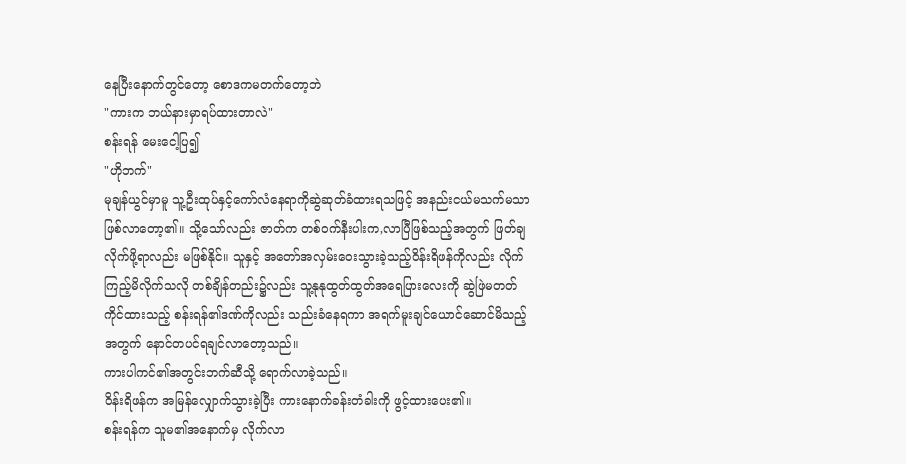နေပြီးနောက်တွင်တော့ စောဒကမတက်တော့ဘဲ
"ကားက ဘယ်နားမှာရပ်ထားတာလဲ"
စန်းရန် မေးငေါ့ပြ၍
"ဟိုဘက်"
မုချန်ယွင်မှာမူ သူ့ဦးထုပ်နှင့်ကော်လံနေရာကိုဆွဲဆုတ်ခံထားရသဖြင့် အနည်းငယ်မသက်မသာဖြစ်လာတော့၏။ သို့သော်လည်း ဇာတ်က တစ်ဝက်နီးပါးက,လာပြီဖြစ်သည့်အတွက် ဖြတ်ချလိုက်ဖို့ရာလည်း မဖြစ်နိုင်။ သူနှင့် အတော်အလှမ်းဝေးသွားခဲ့သည့်ဝိန်းရိဖန်ကိုလည်း လိုက်ကြည့်မိလိုက်သလို တစ်ချိန်တည်း၌လည်း သူ့နုနုထွတ်ထွတ်အရေပြားလေးကို ဆွဲဖြဲမတတ်ကိုင်ထားသည့် စန်းရန်၏ဒဏ်ကိုလည်း သည်းခံနေရကာ အရက်မူးချင်ယောင်ဆောင်မိသည့်အတွက် နောင်တပင်ရချင်လာတော့သည်။
ကားပါကင်၏အတွင်းဘက်ဆီသို့ ရောက်လာခဲ့သည်။
ဝိန်းရိဖန်က အမြန်လျှောက်သွားခဲ့ပြီး ကားနောက်ခန်းတံခါးကို ဖွင့်ထားပေး၏။
စန်းရန်က သူမ၏အနောက်မှ လိုက်လာ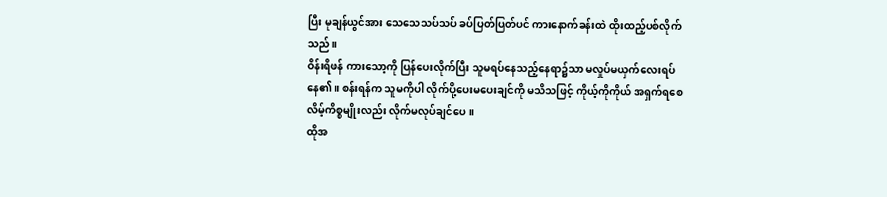ပြီး မုချန်ယွင်အား သေသေသပ်သပ် ခပ်ပြတ်ပြတ်ပင် ကားနောက်ခန်းထဲ ထိုးထည့်ပစ်လိုက်သည်။
ဝိန်းရိဖန် ကားသော့ကို ပြန်ပေးလိုက်ပြီး သူမရပ်နေသည့်နေရာ၌သာ မလှုပ်မယှက်လေးရပ်နေ၏။ စန်းရန်က သူမကိုပါ လိုက်ပို့ပေးမပေးချင်ကို မသိသဖြင့် ကိုယ့်ကိုကိုယ် အရှက်ရစေလိမ့်ကိစ္စမျိုးလည်း လိုက်မလုပ်ချင်ပေ။
ထိုအ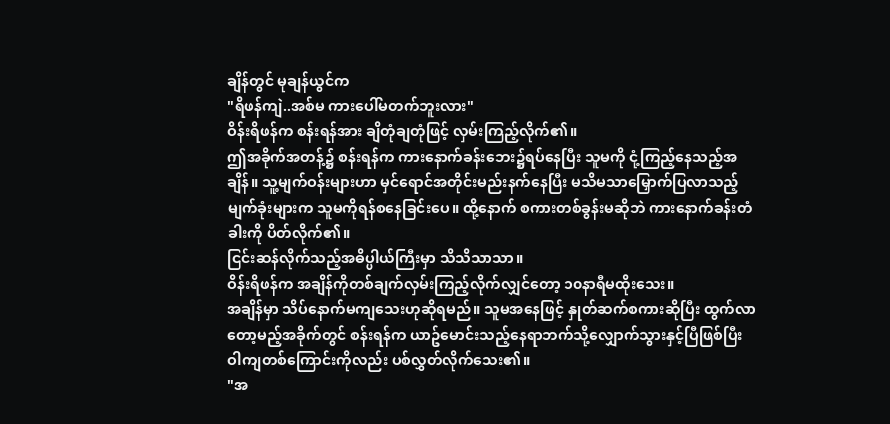ချိန်တွင် မုချန်ယွင်က
"ရိဖန်ကျဲ..အစ်မ ကားပေါ်မတက်ဘူးလား"
ဝိန်းရိဖန်က စန်းရန်အား ချိတုံချတုံဖြင့် လှမ်းကြည့်လိုက်၏။
ဤအခိုက်အတန့်၌ စန်းရန်က ကားနောက်ခန်းဘေး၌ရပ်နေပြီး သူမကို ငုံ့ကြည့်နေသည့်အချိန်။ သူ့မျက်ဝန်းများဟာ မှင်ရောင်အတိုင်းမည်းနက်နေပြီး မသိမသာမြှောက်ပြလာသည့်မျက်ခုံးများက သူမကိုရန်စနေခြင်းပေ။ ထို့နောက် စကားတစ်ခွန်းမဆိုဘဲ ကားနောက်ခန်းတံခါးကို ပိတ်လိုက်၏။
ငြင်းဆန်လိုက်သည့်အဓိပ္ပါယ်ကြီးမှာ သိသိသာသာ။
ဝိန်းရိဖန်က အချိန်ကိုတစ်ချက်လှမ်းကြည့်လိုက်လျှင်တော့ ၁၀နာရီမထိုးသေး။
အချိန်မှာ သိပ်နောက်မကျသေးဟုဆိုရမည်။ သူမအနေဖြင့် နှုတ်ဆက်စကားဆိုပြီး ထွက်လာတော့မည့်အခိုက်တွင် စန်းရန်က ယာဥ်မောင်းသည့်နေရာဘက်သို့လျှောက်သွားနှင့်ပြီဖြစ်ပြီး ဝါကျတစ်ကြောင်းကိုလည်း ပစ်လွှတ်လိုက်သေး၏။
"အ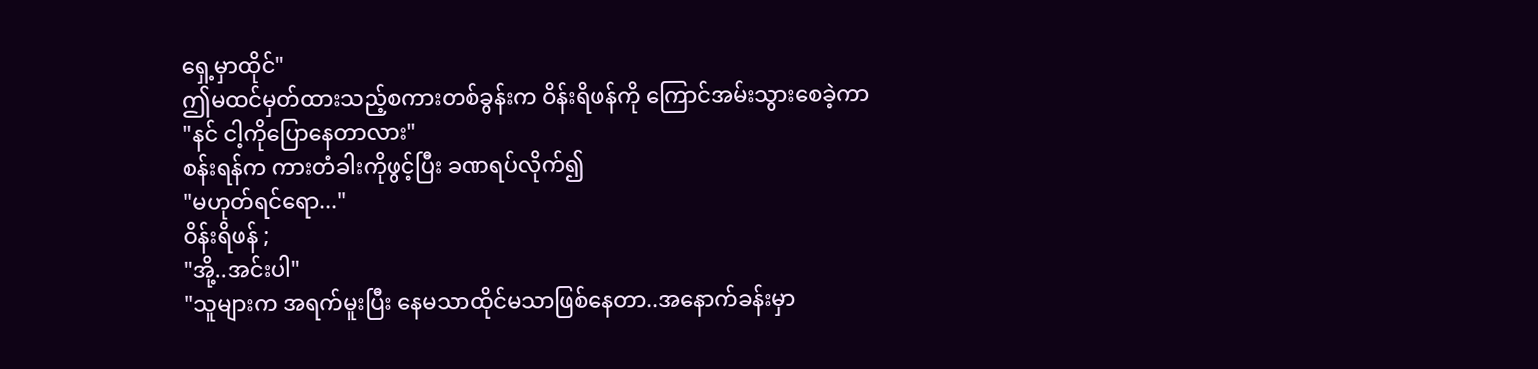ရှေ့မှာထိုင်"
ဤမထင်မှတ်ထားသည့်စကားတစ်ခွန်းက ဝိန်းရိဖန်ကို ကြောင်အမ်းသွားစေခဲ့ကာ
"နင် ငါ့ကိုပြောနေတာလား"
စန်းရန်က ကားတံခါးကိုဖွင့်ပြီး ခဏရပ်လိုက်၍
"မဟုတ်ရင်ရော..."
ဝိန်းရိဖန် ;
"အို့..အင်းပါ"
"သူများက အရက်မူးပြီး နေမသာထိုင်မသာဖြစ်နေတာ..အနောက်ခန်းမှာ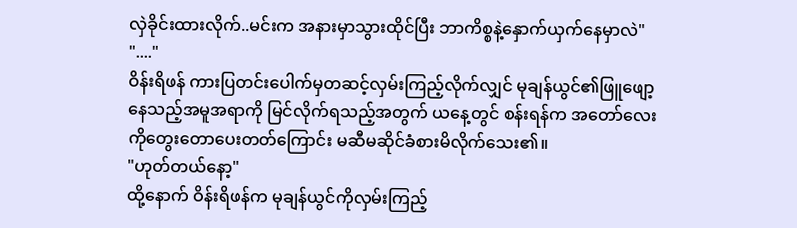လှဲခိုင်းထားလိုက်..မင်းက အနားမှာသွားထိုင်ပြီး ဘာကိစ္စနဲ့နှောက်ယှက်နေမှာလဲ"
"...."
ဝိန်းရိဖန် ကားပြတင်းပေါက်မှတဆင့်လှမ်းကြည့်လိုက်လျှင် မုချန်ယွင်၏ဖြူဖျော့နေသည့်အမူအရာကို မြင်လိုက်ရသည့်အတွက် ယနေ့တွင် စန်းရန်က အတော်လေးကိုတွေးတောပေးတတ်ကြောင်း မဆီမဆိုင်ခံစားမိလိုက်သေး၏။
"ဟုတ်တယ်နော့"
ထို့နောက် ဝိန်းရိဖန်က မုချန်ယွင်ကိုလှမ်းကြည့်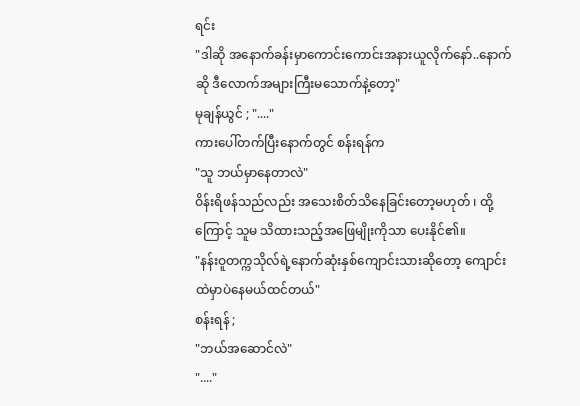ရင်း
"ဒါဆို အနောက်ခန်းမှာကောင်းကောင်းအနားယူလိုက်နော်..နောက်ဆို ဒီလောက်အများကြီးမသောက်နဲ့တော့"
မုချန်ယွင် ; "...."
ကားပေါ်တက်ပြီးနောက်တွင် စန်းရန်က
"သူ ဘယ်မှာနေတာလဲ"
ဝိန်းရိဖန်သည်လည်း အသေးစိတ်သိနေခြင်းတော့မဟုတ် ၊ ထို့ကြောင့် သူမ သိထားသည့်အဖြေမျိုးကိုသာ ပေးနိုင်၏။
"နန်းဝူတက္ကသိုလ်ရဲ့နောက်ဆုံးနှစ်ကျောင်းသားဆိုတော့ ကျောင်းထဲမှာပဲနေမယ်ထင်တယ်"
စန်းရန် ;
"ဘယ်အဆောင်လဲ"
"...."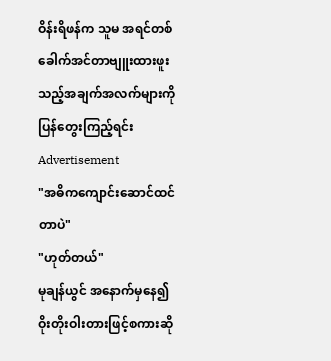ဝိန်းရိဖန်က သူမ အရင်တစ်ခေါက်အင်တာဗျူးထားဖူးသည့်အချက်အလက်များကို ပြန်တွေးကြည့်ရင်း
Advertisement
"အဓိကကျောင်းဆောင်ထင်တာပဲ"
"ဟုတ်တယ်"
မုချန်ယွင် အနောက်မှနေ၍ ဝိုးတိုးဝါးတားဖြင့်စကားဆို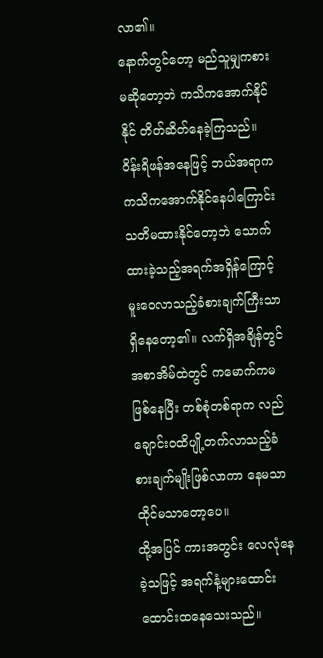လာ၏။
နောက်တွင်တော့ မည်သူမျှကစားမဆိုတော့ဘဲ ကသိကအောက်နိုင်နိုင် တိတ်ဆိတ်နေခဲ့ကြသည်။
ဝိန်းရိဖန်အနေဖြင့် ဘယ်အရာက ကသိကအောက်နိုင်နေပါကြောင်း သတိမထားနိုင်တော့ဘဲ သောက်ထားခဲ့သည့်အရက်အရှိန်ကြောင့် မူးဝေလာသည့်ခံစားချက်ကြီးသာရှိနေတော့၏။ လက်ရှိအချိန်တွင် အစာအိမ်ထဲတွင် ကမောက်ကမဖြစ်နေပြီး တစ်စုံတစ်ရာက လည်ချောင်းဝထိပျို့တက်လာသည့်ခံစားချက်မျိုးဖြစ်လာကာ နေမသာထိုင်မသာတော့ပေ။
ထို့အပြင် ကားအတွင်း လေလုံနေခဲ့သဖြင့် အရက်နံ့များထောင်းထောင်းထနေသေးသည်။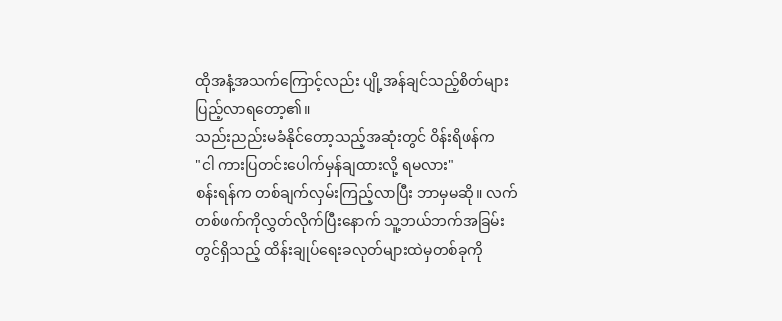ထိုအနံ့အသက်ကြောင့်လည်း ပျို့အန်ချင်သည့်စိတ်များ ပြည့်လာရတော့၏။
သည်းညည်းမခံနိုင်တော့သည့်အဆုံးတွင် ဝိန်းရိဖန်က
"ငါ ကားပြတင်းပေါက်မှန်ချထားလို့ ရမလား"
စန်းရန်က တစ်ချက်လှမ်းကြည့်လာပြီး ဘာမှမဆို။ လက်တစ်ဖက်ကိုလွှတ်လိုက်ပြီးနောက် သူ့ဘယ်ဘက်အခြမ်းတွင်ရှိသည့် ထိန်းချုပ်ရေးခလုတ်များထဲမှတစ်ခုကို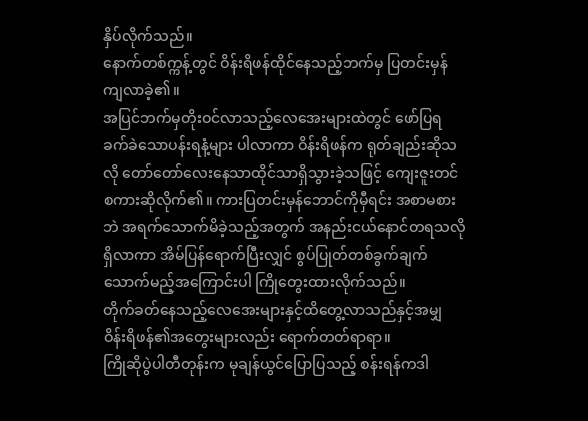နှိပ်လိုက်သည်။
နောက်တစ်က္ကန့်တွင် ဝိန်းရိဖန်ထိုင်နေသည့်ဘက်မှ ပြတင်းမှန်ကျလာခဲ့၏။
အပြင်ဘက်မှတိုးဝင်လာသည့်လေအေးများထဲတွင် ဖော်ပြရခက်ခဲသောပန်းရနံ့များ ပါလာကာ ဝိန်းရိဖန်က ရုတ်ချည်းဆိုသလို တော်တော်လေးနေသာထိုင်သာရှိသွားခဲ့သဖြင့် ကျေးဇူးတင်စကားဆိုလိုက်၏။ ကားပြတင်းမှန်ဘောင်ကိုမှီရင်း အစာမစားဘဲ အရက်သောက်မိခဲ့သည့်အတွက် အနည်းငယ်နောင်တရသလိုရှိလာကာ အိမ်ပြန်ရောက်ပြီးလျှင် စွပ်ပြုတ်တစ်ခွက်ချက်သောက်မည့်အကြောင်းပါ ကြိုတွေးထားလိုက်သည်။
တိုက်ခတ်နေသည့်လေအေးများနှင့်ထိတွေ့လာသည်နှင့်အမျှ ဝိန်းရိဖန်၏အတွေးများလည်း ရောက်တတ်ရာရာ။
ကြိုဆိုပွဲပါတီတုန်းက မုချန်ယွင်ပြောပြသည့် စန်းရန်ကဒါ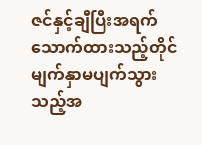ဇင်နှင့်ချီပြီးအရက်သောက်ထားသည့်တိုင် မျက်နှာမပျက်သွားသည့်အ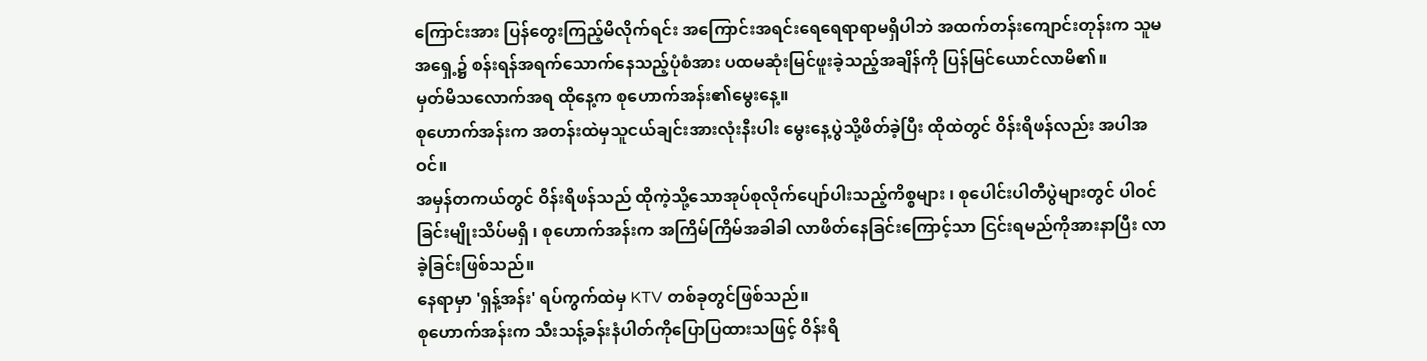ကြောင်းအား ပြန်တွေးကြည့်မိလိုက်ရင်း အကြောင်းအရင်းရေရေရာရာမရှိပါဘဲ အထက်တန်းကျောင်းတုန်းက သူမအရှေ့၌ စန်းရန်အရက်သောက်နေသည့်ပုံစံအား ပထမဆုံးမြင်ဖူးခဲ့သည့်အချိန်ကို ပြန်မြင်ယောင်လာမိ၏။
မှတ်မိသလောက်အရ ထိုနေ့က စုဟောက်အန်း၏မွေးနေ့။
စုဟောက်အန်းက အတန်းထဲမှသူငယ်ချင်းအားလုံးနီးပါး မွေးနေ့ပွဲသို့ဖိတ်ခဲ့ပြီး ထိုထဲတွင် ဝိန်းရိဖန်လည်း အပါအဝင်။
အမှန်တကယ်တွင် ဝိန်းရိဖန်သည် ထိုကဲ့သို့သောအုပ်စုလိုက်ပျော်ပါးသည့်ကိစ္စများ ၊ စုပေါင်းပါတီပွဲများတွင် ပါဝင်ခြင်းမျိုးသိပ်မရှိ ၊ စုဟောက်အန်းက အကြိမ်ကြိမ်အခါခါ လာဖိတ်နေခြင်းကြောင့်သာ ငြင်းရမည်ကိုအားနာပြီး လာခဲ့ခြင်းဖြစ်သည်။
နေရာမှာ 'ရှန့်အန်း' ရပ်ကွက်ထဲမှ KTV တစ်ခုတွင်ဖြစ်သည်။
စုဟောက်အန်းက သီးသန့်ခန်းနံပါတ်ကိုပြောပြထားသဖြင့် ဝိန်းရိ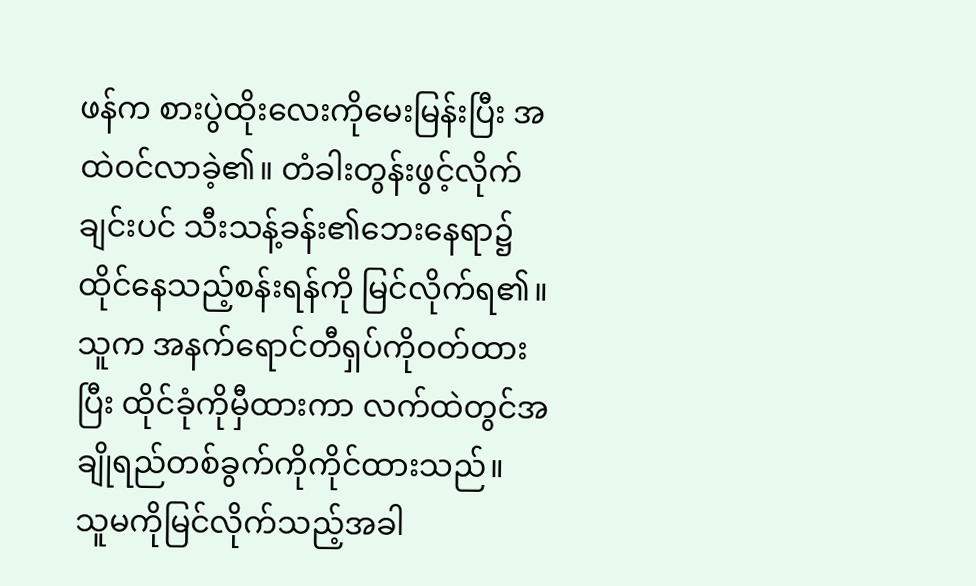ဖန်က စားပွဲထိုးလေးကိုမေးမြန်းပြီး အထဲဝင်လာခဲ့၏။ တံခါးတွန်းဖွင့်လိုက်ချင်းပင် သီးသန့်ခန်း၏ဘေးနေရာ၌ ထိုင်နေသည့်စန်းရန်ကို မြင်လိုက်ရ၏။ သူက အနက်ရောင်တီရှပ်ကိုဝတ်ထားပြီး ထိုင်ခုံကိုမှီထားကာ လက်ထဲတွင်အချိုရည်တစ်ခွက်ကိုကိုင်ထားသည်။
သူမကိုမြင်လိုက်သည့်အခါ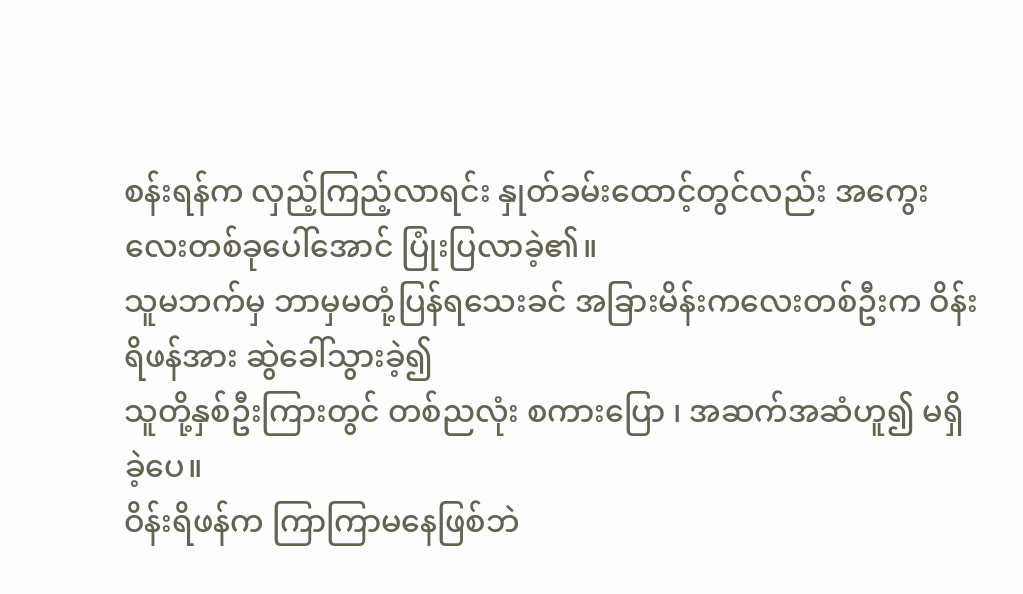စန်းရန်က လှည့်ကြည့်လာရင်း နှုတ်ခမ်းထောင့်တွင်လည်း အကွေးလေးတစ်ခုပေါ်အောင် ပြုံးပြလာခဲ့၏။
သူမဘက်မှ ဘာမှမတုံ့ပြန်ရသေးခင် အခြားမိန်းကလေးတစ်ဦးက ဝိန်းရိဖန်အား ဆွဲခေါ်သွားခဲ့၍
သူတို့နှစ်ဦးကြားတွင် တစ်ညလုံး စကားပြော ၊ အဆက်အဆံဟူ၍ မရှိခဲ့ပေ။
ဝိန်းရိဖန်က ကြာကြာမနေဖြစ်ဘဲ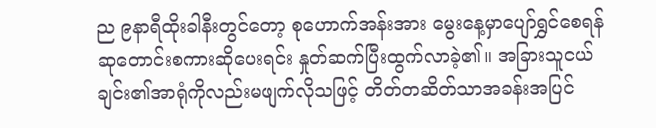ည ၉နာရီထိုးခါနီးတွင်တော့ စုဟောက်အန်းအား မွေးနေ့မှာပျော်ရွှင်စေရန် ဆုတောင်းစကားဆိုပေးရင်း နှုတ်ဆက်ပြီးထွက်လာခဲ့၏။ အခြားသူငယ်ချင်း၏အာရုံကိုလည်းမဖျက်လိုသဖြင့် တိတ်တဆိတ်သာအခန်းအပြင်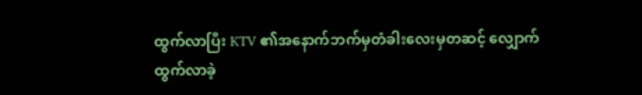ထွက်လာပြီး KTV ၏အနောက်ဘက်မှတံခါးလေးမှတဆင့် လျှောက်ထွက်လာခဲ့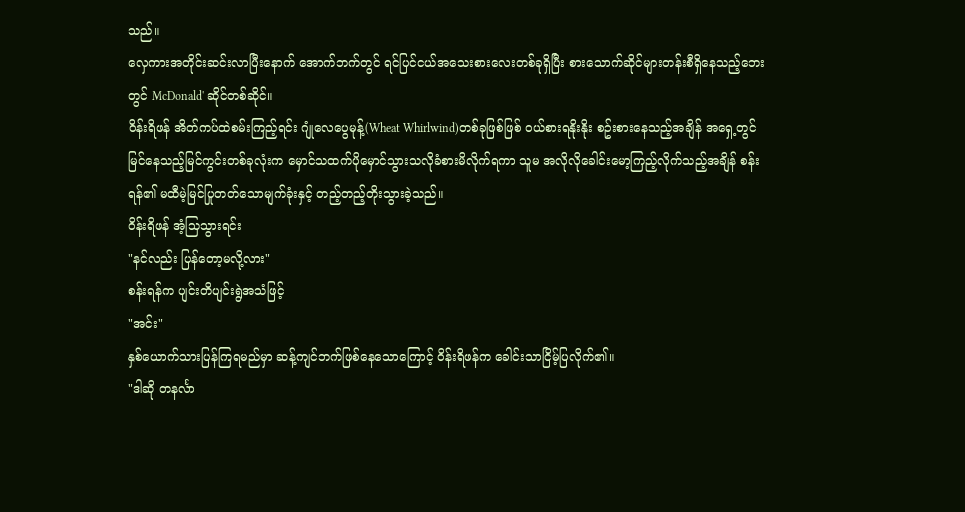သည်။
လှေကားအတိုင်းဆင်းလာပြီးနောက် အောက်ဘက်တွင် ရင်ပြင်ငယ်အသေးစားလေးတစ်ခုရှိပြီး စားသောက်ဆိုင်များတန်းစီရှိနေသည့်ဘေးတွင် McDonald' ဆိုင်တစ်ဆိုင်။
ဝိန်းရိဖန် အိတ်ကပ်ထဲစမ်းကြည့်ရင်း ဂျုံလေပွေမုန့်(Wheat Whirlwind)တစ်ခုဖြစ်ဖြစ် ဝယ်စားရနိုးနိုး စဥ်းစားနေသည့်အချိန် အရှေ့တွင်မြင်နေသည့်မြင်ကွင်းတစ်ခုလုံးက မှောင်သထက်ပိုမှောင်သွားသလိုခံစားမိလိုက်ရကာ သူမ အလိုလိုခေါင်းမော့ကြည့်လိုက်သည့်အချိန် စန်းရန်၏ မထီမဲ့မြင်ပြုတတ်သောမျက်ခုံးနှင့် တည့်တည့်တိုးသွားခဲ့သည်။
ဝိန်းရိဖန် အံ့သြသွားရင်း
"နင်လည်း ပြန်တော့မလို့လား"
စန်းရန်က ပျင်းတိပျင်းရွဲအသံဖြင့်
"အင်း"
နှစ်ယောက်သားပြန်ကြရမည်မှာ ဆန့်ကျင်ဘက်ဖြစ်နေသောကြောင့် ဝိန်းရိဖန်က ခေါင်းသာငြိမ့်ပြလိုက်၏။
"ဒါဆို တနင်္လာ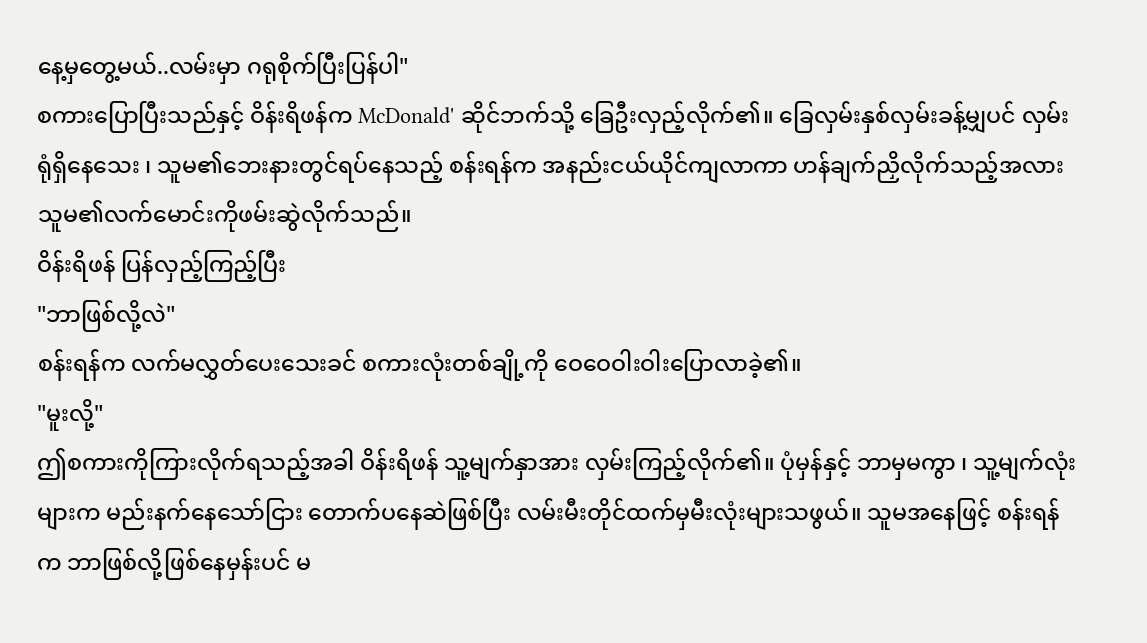နေ့မှတွေ့မယ်..လမ်းမှာ ဂရုစိုက်ပြီးပြန်ပါ"
စကားပြောပြီးသည်နှင့် ဝိန်းရိဖန်က McDonald' ဆိုင်ဘက်သို့ ခြေဦးလှည့်လိုက်၏။ ခြေလှမ်းနှစ်လှမ်းခန့်မျှပင် လှမ်းရုံရှိနေသေး ၊ သူမ၏ဘေးနားတွင်ရပ်နေသည့် စန်းရန်က အနည်းငယ်ယိုင်ကျလာကာ ဟန်ချက်ညှိလိုက်သည့်အလား သူမ၏လက်မောင်းကိုဖမ်းဆွဲလိုက်သည်။
ဝိန်းရိဖန် ပြန်လှည့်ကြည့်ပြီး
"ဘာဖြစ်လို့လဲ"
စန်းရန်က လက်မလွှတ်ပေးသေးခင် စကားလုံးတစ်ချို့ကို ဝေဝေဝါးဝါးပြောလာခဲ့၏။
"မူးလို့"
ဤစကားကိုကြားလိုက်ရသည့်အခါ ဝိန်းရိဖန် သူ့မျက်နှာအား လှမ်းကြည့်လိုက်၏။ ပုံမှန်နှင့် ဘာမှမကွာ ၊ သူ့မျက်လုံးများက မည်းနက်နေသော်ငြား တောက်ပနေဆဲဖြစ်ပြီး လမ်းမီးတိုင်ထက်မှမီးလုံးများသဖွယ်။ သူမအနေဖြင့် စန်းရန်က ဘာဖြစ်လို့ဖြစ်နေမှန်းပင် မ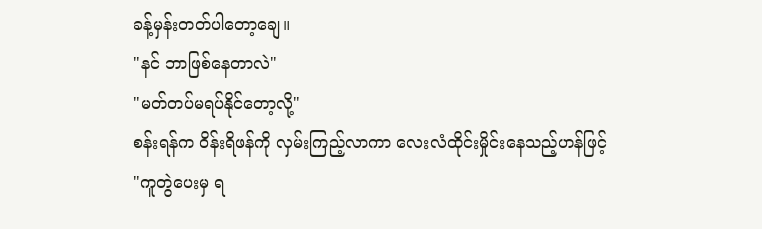ခန့်မှန်းတတ်ပါတော့ချေ။
"နင် ဘာဖြစ်နေတာလဲ"
"မတ်တပ်မရပ်နိုင်တော့လို့"
စန်းရန်က ဝိန်းရိဖန်ကို လှမ်းကြည့်လာကာ လေးလံထိုင်းမှိုင်းနေသည့်ဟန်ဖြင့်
"ကူတွဲပေးမှ ရ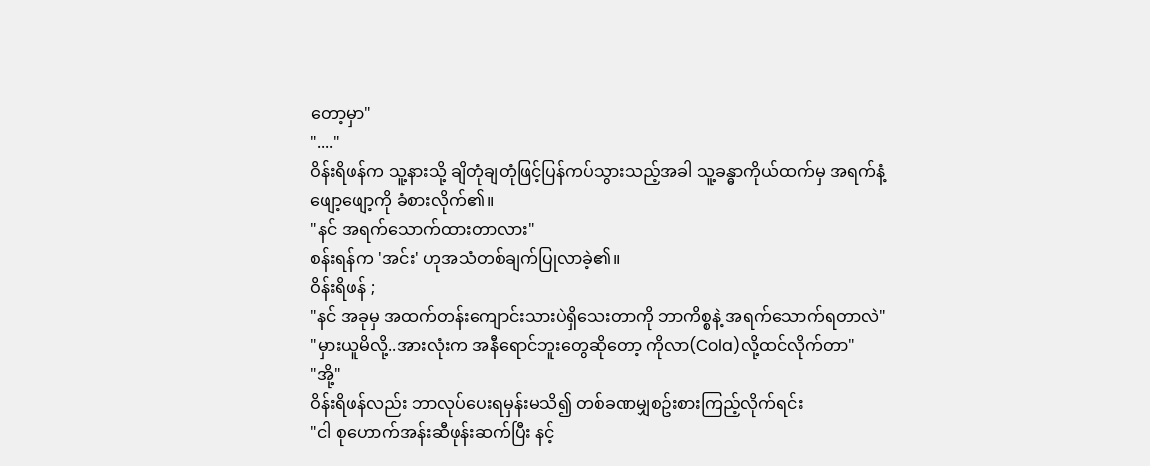တော့မှာ"
"...."
ဝိန်းရိဖန်က သူ့နားသို့ ချိတုံချတုံဖြင့်ပြန်ကပ်သွားသည့်အခါ သူ့ခန္ဓာကိုယ်ထက်မှ အရက်နံ့ဖျော့ဖျော့ကို ခံစားလိုက်၏။
"နင် အရက်သောက်ထားတာလား"
စန်းရန်က 'အင်း' ဟုအသံတစ်ချက်ပြုလာခဲ့၏။
ဝိန်းရိဖန် ;
"နင် အခုမှ အထက်တန်းကျောင်းသားပဲရှိသေးတာကို ဘာကိစ္စနဲ့ အရက်သောက်ရတာလဲ"
"မှားယူမိလို့..အားလုံးက အနီရောင်ဘူးတွေဆိုတော့ ကိုလာ(Cola)လို့ထင်လိုက်တာ"
"အို့"
ဝိန်းရိဖန်လည်း ဘာလုပ်ပေးရမှန်းမသိ၍ တစ်ခဏမျှစဥ်းစားကြည့်လိုက်ရင်း
"ငါ စုဟောက်အန်းဆီဖုန်းဆက်ပြီး နင့်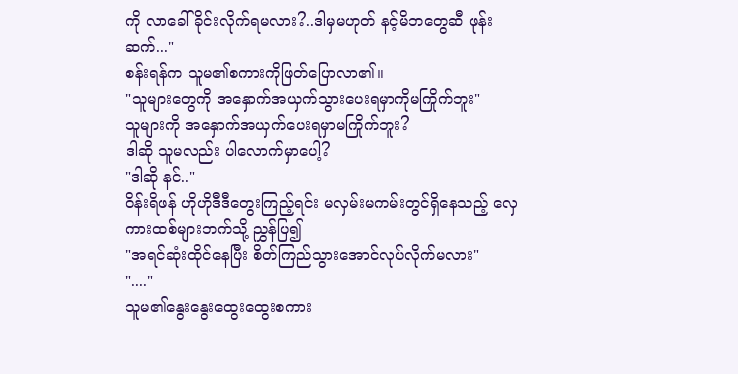ကို လာခေါ်ခိုင်းလိုက်ရမလား?..ဒါမှမဟုတ် နင့်မိဘတွေဆီ ဖုန်းဆက်..."
စန်းရန်က သူမ၏စကားကိုဖြတ်ပြောလာ၏။
"သူများတွေကို အနှောက်အယှက်သွားပေးရမှာကိုမကြိုက်ဘူး"
သူများကို အနှောက်အယှက်ပေးရမှာမကြိုက်ဘူး?
ဒါဆို သူမလည်း ပါလောက်မှာပေါ့?
"ဒါဆို နင်.."
ဝိန်းရိဖန် ဟိုဟိုဒီဒီတွေးကြည့်ရင်း မလှမ်းမကမ်းတွင်ရှိနေသည့် လှေကားထစ်များဘက်သို့ ညွှန်ပြ၍
"အရင်ဆုံးထိုင်နေပြီး စိတ်ကြည်သွားအောင်လုပ်လိုက်မလား"
"...."
သူမ၏နွေးနွေးထွေးထွေးစကား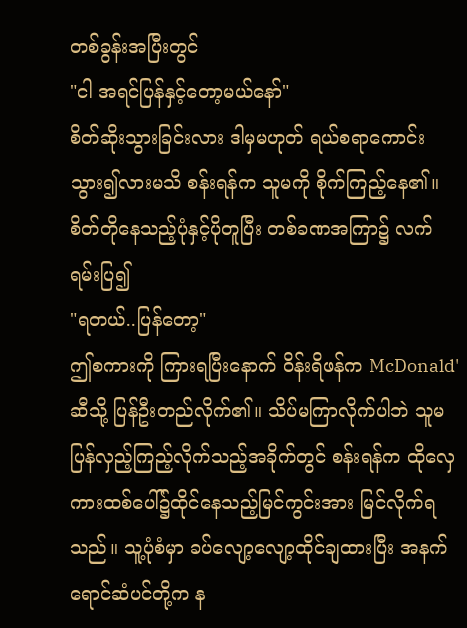တစ်ခွန်းအပြီးတွင်
"ငါ အရင်ပြန်နှင့်တော့မယ်နော်"
စိတ်ဆိုးသွားခြင်းလား ဒါမှမဟုတ် ရယ်စရာကောင်းသွား၍လားမသိ စန်းရန်က သူမကို စိုက်ကြည့်နေ၏။ စိတ်တိုနေသည့်ပုံနှင့်ပိုတူပြီး တစ်ခဏအကြာ၌ လက်ရမ်းပြ၍
"ရတယ်..ပြန်တော့"
ဤစကားကို ကြားရပြီးနောက် ဝိန်းရိဖန်က McDonald' ဆီသို့ ပြန်ဦးတည်လိုက်၏။ သိပ်မကြာလိုက်ပါဘဲ သူမ ပြန်လှည့်ကြည့်လိုက်သည့်အခိုက်တွင် စန်းရန်က ထိုလှေကားထစ်ပေါ်၌ထိုင်နေသည့်မြင်ကွင်းအား မြင်လိုက်ရသည်။ သူ့ပုံစံမှာ ခပ်လျော့လျော့ထိုင်ချထားပြီး အနက်ရောင်ဆံပင်တို့က န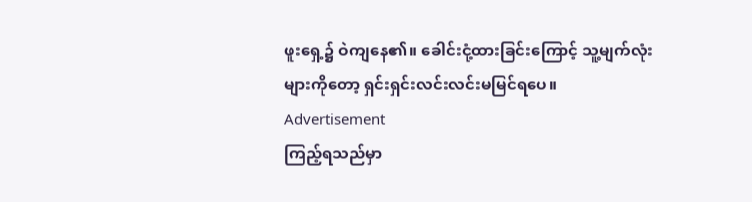ဖူးရှေ့၌ ဝဲကျနေ၏။ ခေါင်းငုံ့ထားခြင်းကြောင့် သူ့မျက်လုံးများကိုတော့ ရှင်းရှင်းလင်းလင်းမမြင်ရပေ။
Advertisement
ကြည့်ရသည်မှာ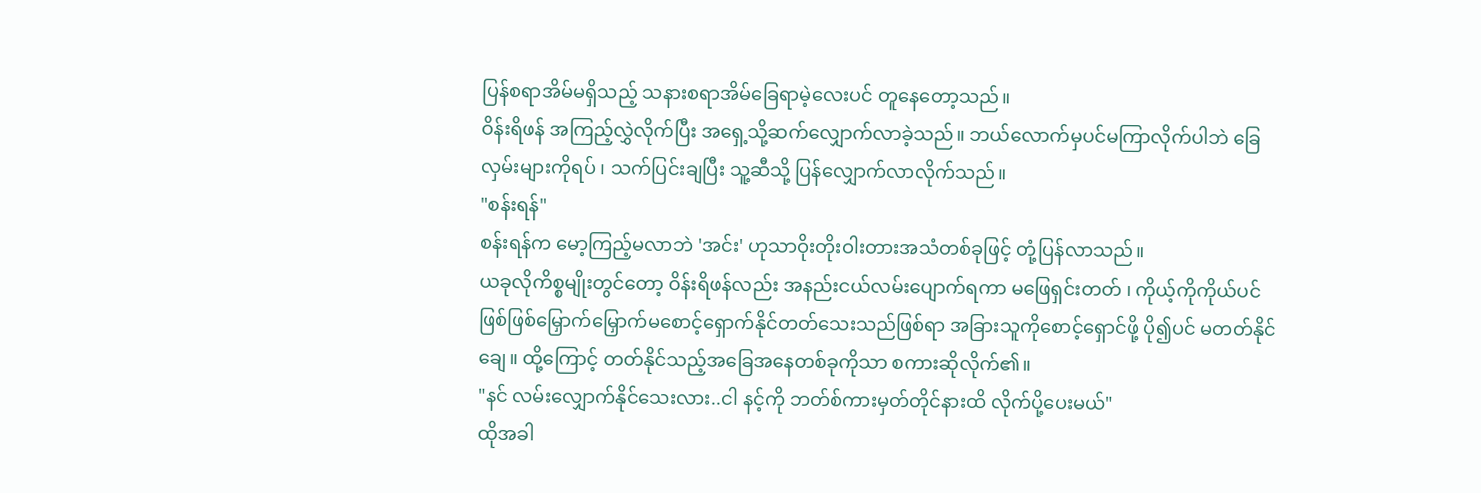ပြန်စရာအိမ်မရှိသည့် သနားစရာအိမ်ခြေရာမဲ့လေးပင် တူနေတော့သည်။
ဝိန်းရိဖန် အကြည့်လွှဲလိုက်ပြီး အရှေ့သို့ဆက်လျှောက်လာခဲ့သည်။ ဘယ်လောက်မှပင်မကြာလိုက်ပါဘဲ ခြေလှမ်းများကိုရပ် ၊ သက်ပြင်းချပြီး သူ့ဆီသို့ ပြန်လျှောက်လာလိုက်သည်။
"စန်းရန်"
စန်းရန်က မော့ကြည့်မလာဘဲ 'အင်း' ဟုသာဝိုးတိုးဝါးတားအသံတစ်ခုဖြင့် တုံ့ပြန်လာသည်။
ယခုလိုကိစ္စမျိုးတွင်တော့ ဝိန်းရိဖန်လည်း အနည်းငယ်လမ်းပျောက်ရကာ မဖြေရှင်းတတ် ၊ ကိုယ့်ကိုကိုယ်ပင် ဖြစ်ဖြစ်မြှောက်မြှောက်မစောင့်ရှောက်နိုင်တတ်သေးသည်ဖြစ်ရာ အခြားသူကိုစောင့်ရှောင်ဖို့ ပို၍ပင် မတတ်နိုင်ချေ။ ထို့ကြောင့် တတ်နိုင်သည့်အခြေအနေတစ်ခုကိုသာ စကားဆိုလိုက်၏။
"နင် လမ်းလျှောက်နိုင်သေးလား..ငါ နင့်ကို ဘတ်စ်ကားမှတ်တိုင်နားထိ လိုက်ပို့ပေးမယ်"
ထိုအခါ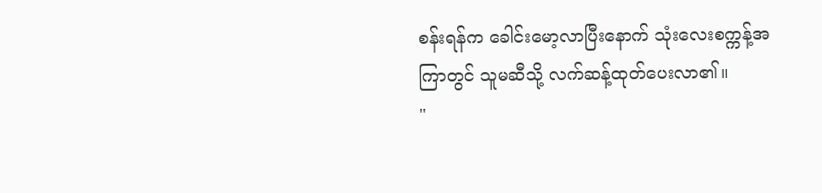စန်းရန်က ခေါင်းမော့လာပြီးနောက် သုံးလေးစက္ကန့်အကြာတွင် သူမဆီသို့ လက်ဆန့်ထုတ်ပေးလာ၏။
"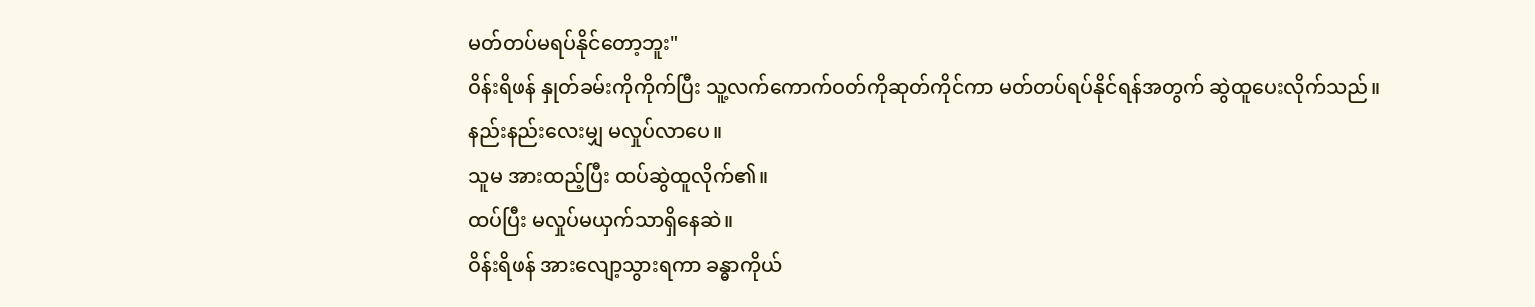မတ်တပ်မရပ်နိုင်တော့ဘူး"
ဝိန်းရိဖန် နှုတ်ခမ်းကိုကိုက်ပြီး သူ့လက်ကောက်ဝတ်ကိုဆုတ်ကိုင်ကာ မတ်တပ်ရပ်နိုင်ရန်အတွက် ဆွဲထူပေးလိုက်သည်။
နည်းနည်းလေးမျှ မလှုပ်လာပေ။
သူမ အားထည့်ပြီး ထပ်ဆွဲထူလိုက်၏။
ထပ်ပြီး မလှုပ်မယှက်သာရှိနေဆဲ။
ဝိန်းရိဖန် အားလျော့သွားရကာ ခန္ဓာကိုယ်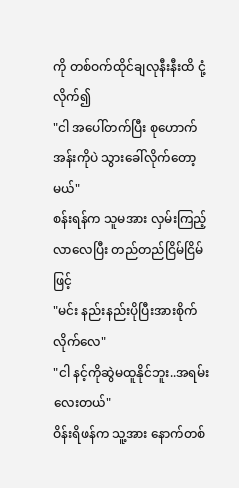ကို တစ်ဝက်ထိုင်ချလုနီးနီးထိ ငုံ့လိုက်၍
"ငါ အပေါ်တက်ပြီး စုဟောက်အန်းကိုပဲ သွားခေါ်လိုက်တော့မယ်"
စန်းရန်က သူမအား လှမ်းကြည့်လာလေပြီး တည်တည်ငြိမ်ငြိမ်ဖြင့်
"မင်း နည်းနည်းပိုပြီးအားစိုက်လိုက်လေ"
"ငါ နင့်ကိုဆွဲမထူနိုင်ဘူး..အရမ်းလေးတယ်"
ဝိန်းရိဖန်က သူ့အား နောက်တစ်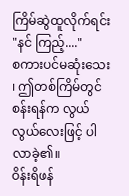ကြိမ်ဆွဲထူလိုက်ရင်း
"နင် ကြည့်...."
စကားပင်မဆုံးသေး ၊ ဤတစ်ကြိမ်တွင် စန်းရန်က လွယ်လွယ်လေးဖြင့် ပါလာခဲ့၏။
ဝိန်းရိဖန်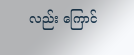လည်း ကြောင်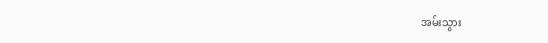အမ်းသွား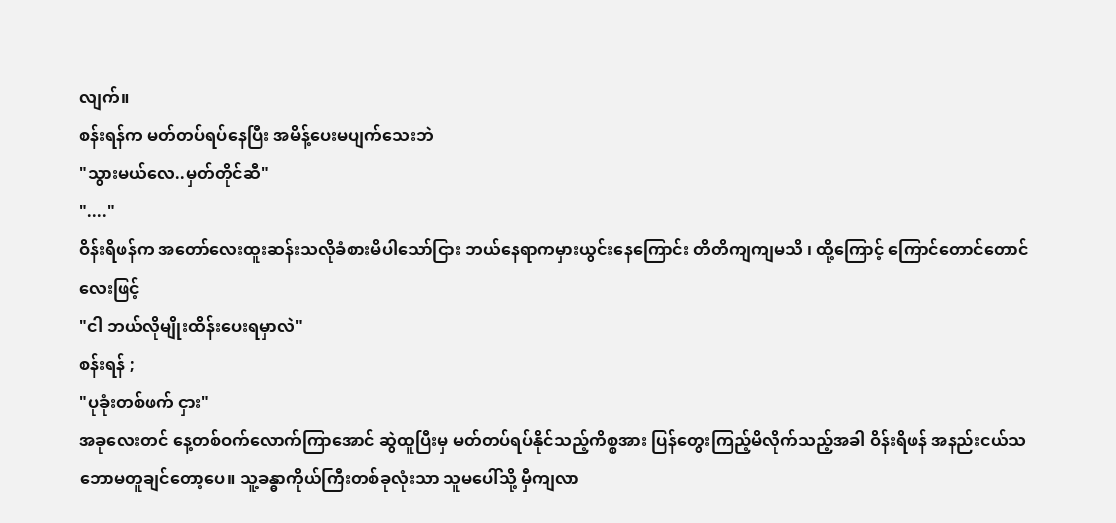လျက်။
စန်းရန်က မတ်တပ်ရပ်နေပြီး အမိန့်ပေးမပျက်သေးဘဲ
"သွားမယ်လေ..မှတ်တိုင်ဆီ"
"...."
ဝိန်းရိဖန်က အတော်လေးထူးဆန်းသလိုခံစားမိပါသော်ငြား ဘယ်နေရာကမှားယွင်းနေကြောင်း တိတိကျကျမသိ ၊ ထို့ကြောင့် ကြောင်တောင်တောင်လေးဖြင့်
"ငါ ဘယ်လိုမျိုးထိန်းပေးရမှာလဲ"
စန်းရန် ;
"ပုခုံးတစ်ဖက် ငှား"
အခုလေးတင် နေ့တစ်ဝက်လောက်ကြာအောင် ဆွဲထူပြီးမှ မတ်တပ်ရပ်နိုင်သည့်ကိစ္စအား ပြန်တွေးကြည့်မိလိုက်သည့်အခါ ဝိန်းရိဖန် အနည်းငယ်သဘောမတူချင်တော့ပေ။ သူ့ခန္ဓာကိုယ်ကြီးတစ်ခုလုံးသာ သူမပေါ်သို့ မှီကျလာ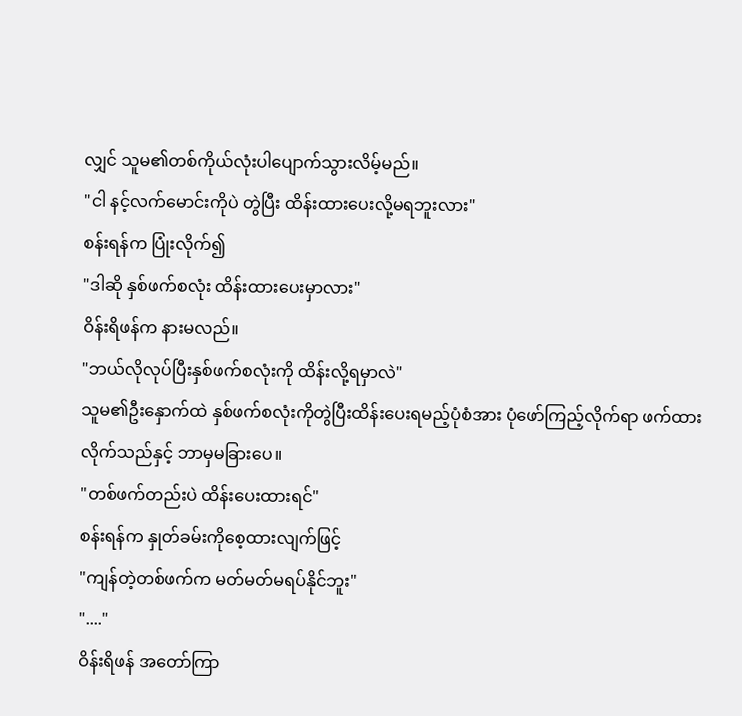လျှင် သူမ၏တစ်ကိုယ်လုံးပါပျောက်သွားလိမ့်မည်။
"ငါ နင့်လက်မောင်းကိုပဲ တွဲပြီး ထိန်းထားပေးလို့မရဘူးလား"
စန်းရန်က ပြုံးလိုက်၍
"ဒါဆို နှစ်ဖက်စလုံး ထိန်းထားပေးမှာလား"
ဝိန်းရိဖန်က နားမလည်။
"ဘယ်လိုလုပ်ပြီးနှစ်ဖက်စလုံးကို ထိန်းလို့ရမှာလဲ"
သူမ၏ဦးနှောက်ထဲ နှစ်ဖက်စလုံးကိုတွဲပြီးထိန်းပေးရမည့်ပုံစံအား ပုံဖော်ကြည့်လိုက်ရာ ဖက်ထားလိုက်သည်နှင့် ဘာမှမခြားပေ။
"တစ်ဖက်တည်းပဲ ထိန်းပေးထားရင်"
စန်းရန်က နှုတ်ခမ်းကိုစေ့ထားလျက်ဖြင့်
"ကျန်တဲ့တစ်ဖက်က မတ်မတ်မရပ်နိုင်ဘူး"
"...."
ဝိန်းရိဖန် အတော်ကြာ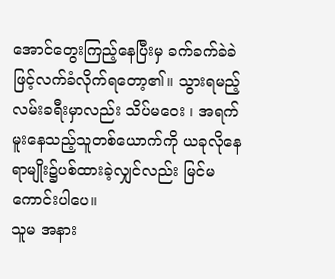အောင်တွေးကြည့်နေပြီးမှ ခက်ခက်ခဲခဲဖြင့်လက်ခံလိုက်ရတော့၏။ သွားရမည့်လမ်းခရီးမှာလည်း သိပ်မဝေး ၊ အရက်မူးနေသည့်သူတစ်ယောက်ကို ယခုလိုနေရာမျိုး၌ပစ်ထားခဲ့လျှင်လည်း မြင်မကောင်းပါပေ။
သူမ အနား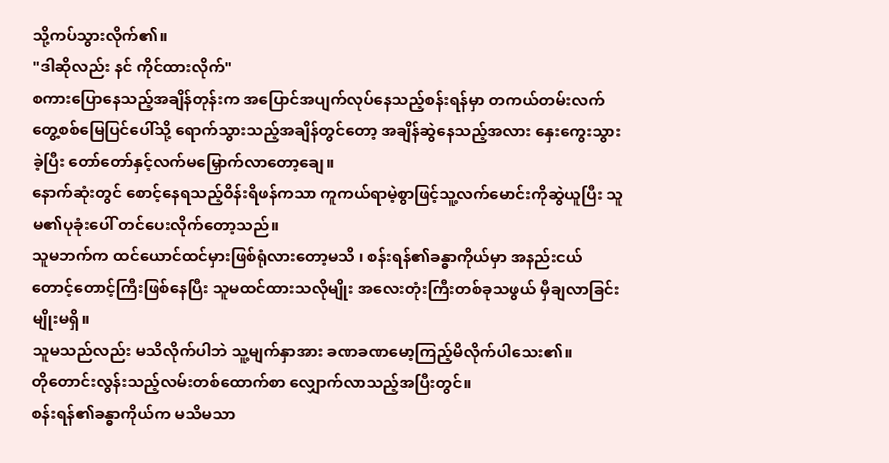သို့ကပ်သွားလိုက်၏။
"ဒါဆိုလည်း နင် ကိုင်ထားလိုက်"
စကားပြောနေသည့်အချိန်တုန်းက အပြောင်အပျက်လုပ်နေသည့်စန်းရန်မှာ တကယ်တမ်းလက်တွေ့စစ်မြေပြင်ပေါ်သို့ ရောက်သွားသည့်အချိန်တွင်တော့ အချိန်ဆွဲနေသည့်အလား နှေးကွေးသွားခဲ့ပြီး တော်တော်နှင့်လက်မမြှောက်လာတော့ချေ။
နောက်ဆုံးတွင် စောင့်နေရသည့်ဝိန်းရိဖန်ကသာ ကူကယ်ရာမဲ့စွာဖြင့်သူ့လက်မောင်းကိုဆွဲယူပြီး သူမ၏ပုခုံးပေါ် တင်ပေးလိုက်တော့သည်။
သူမဘက်က ထင်ယောင်ထင်မှားဖြစ်ရုံလားတော့မသိ ၊ စန်းရန်၏ခန္ဓာကိုယ်မှာ အနည်းငယ်တောင့်တောင့်ကြီးဖြစ်နေပြီး သူမထင်ထားသလိုမျိုး အလေးတုံးကြီးတစ်ခုသဖွယ် မှီချလာခြင်းမျိုးမရှိ။
သူမသည်လည်း မသိလိုက်ပါဘဲ သူ့မျက်နှာအား ခဏခဏမော့ကြည့်မိလိုက်ပါသေး၏။
တိုတောင်းလွန်းသည့်လမ်းတစ်ထောက်စာ လျှောက်လာသည့်အပြီးတွင်။
စန်းရန်၏ခန္ဓာကိုယ်က မသိမသာ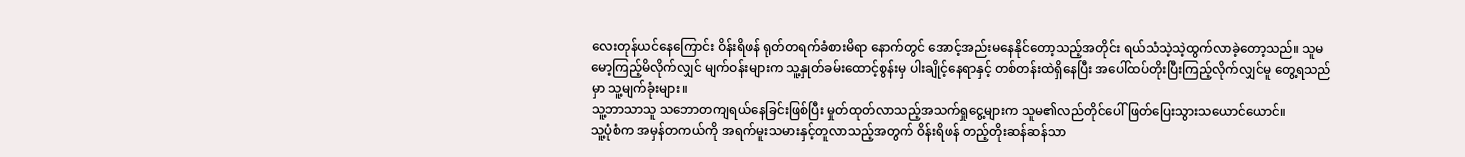လေးတုန်ယင်နေကြောင်း ဝိန်းရိဖန် ရုတ်တရက်ခံစားမိရာ နောက်တွင် အောင့်အည်းမနေနိုင်တော့သည့်အတိုင်း ရယ်သံသဲ့သဲ့ထွက်လာခဲ့တော့သည်။ သူမ မော့ကြည့်မိလိုက်လျှင် မျက်ဝန်းများက သူ့နှုတ်ခမ်းထောင့်စွန်းမှ ပါးချိုင့်နေရာနှင့် တစ်တန်းထဲရှိနေပြီး အပေါ်ထပ်တိုးပြီးကြည့်လိုက်လျှင်မူ တွေ့ရသည်မှာ သူ့မျက်ခုံးများ။
သူ့ဘာသာသူ သဘောတကျရယ်နေခြင်းဖြစ်ပြီး မှုတ်ထုတ်လာသည့်အသက်ရှုငွေ့များက သူမ၏လည်တိုင်ပေါ် ဖြတ်ပြေးသွားသယောင်ယောင်။
သူ့ပုံစံက အမှန်တကယ်ကို အရက်မူးသမားနှင့်တူလာသည့်အတွက် ဝိန်းရိဖန် တည့်တိုးဆန်ဆန်သာ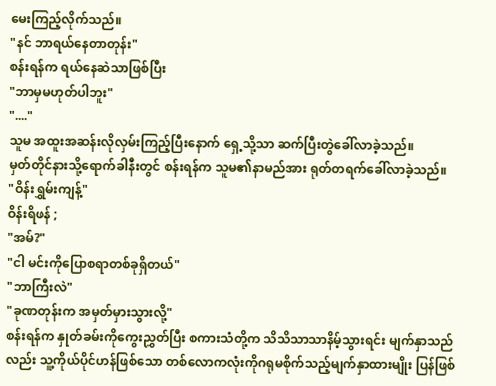မေးကြည့်လိုက်သည်။
"နင် ဘာရယ်နေတာတုန်း"
စန်းရန်က ရယ်နေဆဲသာဖြစ်ပြီး
"ဘာမှမဟုတ်ပါဘူး"
"...."
သူမ အထူးအဆန်းလိုလှမ်းကြည့်ပြီးနောက် ရှေ့သို့သာ ဆက်ပြီးတွဲခေါ်လာခဲ့သည်။
မှတ်တိုင်နားသို့ရောက်ခါနီးတွင် စန်းရန်က သူမ၏နာမည်အား ရုတ်တရက်ခေါ်လာခဲ့သည်။
"ဝိန်းရွှမ်းကျန့်"
ဝိန်းရိဖန် ;
"အမ်?"
"ငါ မင်းကိုပြောစရာတစ်ခုရှိတယ်"
"ဘာကြီးလဲ"
"ခုဏတုန်းက အမှတ်မှားသွားလို့"
စန်းရန်က နှုတ်ခမ်းကိုကွေးညွှတ်ပြီး စကားသံတို့က သိသိသာသာနိမ့်သွားရင်း မျက်နှာသည်လည်း သူ့ကိုယ်ပိုင်ဟန်ဖြစ်သော တစ်လောကလုံးကိုဂရုမစိုက်သည့်မျက်နှာထားမျိုး ပြန်ဖြစ်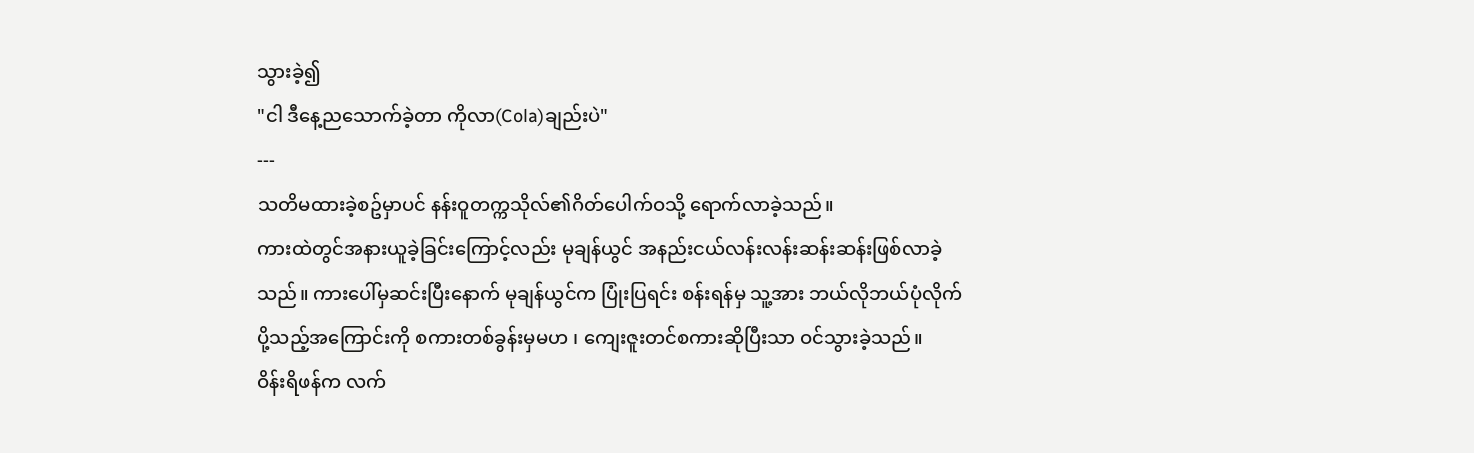သွားခဲ့၍
"ငါ ဒီနေ့ညသောက်ခဲ့တာ ကိုလာ(Cola)ချည်းပဲ"
---
သတိမထားခဲ့စဥ်မှာပင် နန်းဝူတက္ကသိုလ်၏ဂိတ်ပေါက်ဝသို့ ရောက်လာခဲ့သည်။
ကားထဲတွင်အနားယူခဲ့ခြင်းကြောင့်လည်း မုချန်ယွင် အနည်းငယ်လန်းလန်းဆန်းဆန်းဖြစ်လာခဲ့သည်။ ကားပေါ်မှဆင်းပြီးနောက် မုချန်ယွင်က ပြုံးပြရင်း စန်းရန်မှ သူ့အား ဘယ်လိုဘယ်ပုံလိုက်ပို့သည့်အကြောင်းကို စကားတစ်ခွန်းမှမဟ ၊ ကျေးဇူးတင်စကားဆိုပြီးသာ ဝင်သွားခဲ့သည်။
ဝိန်းရိဖန်က လက်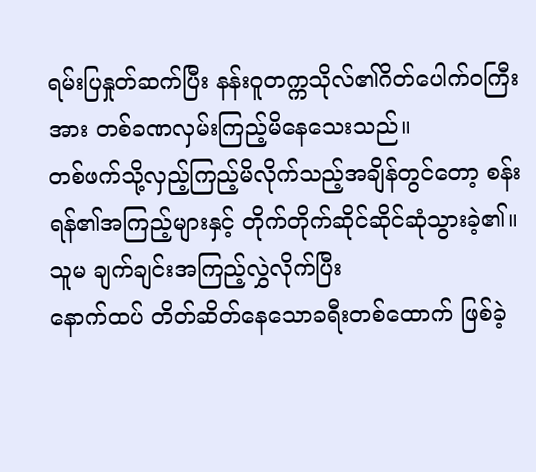ရမ်းပြနှုတ်ဆက်ပြီး နန်းဝူတက္ကသိုလ်၏ဂိတ်ပေါက်ဝကြီးအား တစ်ခဏလှမ်းကြည့်မိနေသေးသည်။
တစ်ဖက်သို့လှည့်ကြည့်မိလိုက်သည့်အချိန်တွင်တော့ စန်းရန်၏အကြည့်များနှင့် တိုက်တိုက်ဆိုင်ဆိုင်ဆုံသွားခဲ့၏။
သူမ ချက်ချင်းအကြည့်လွှဲလိုက်ပြီး
နောက်ထပ် တိတ်ဆိတ်နေသောခရီးတစ်ထောက် ဖြစ်ခဲ့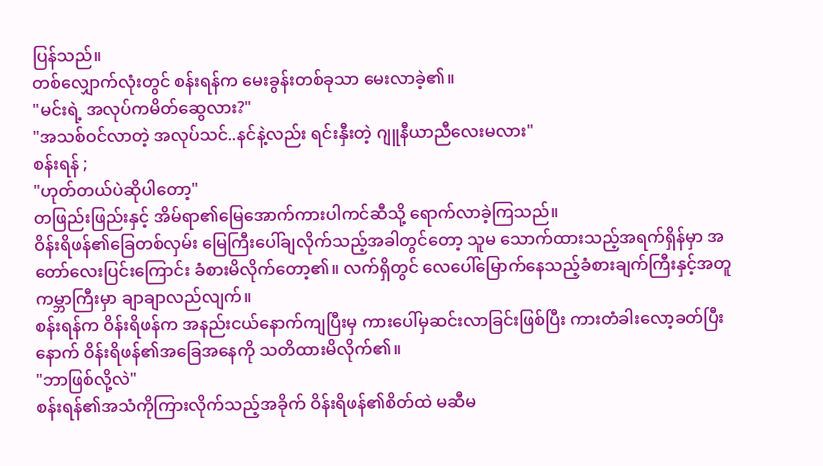ပြန်သည်။
တစ်လျှောက်လုံးတွင် စန်းရန်က မေးခွန်းတစ်ခုသာ မေးလာခဲ့၏။
"မင်းရဲ့ အလုပ်ကမိတ်ဆွေလား?"
"အသစ်ဝင်လာတဲ့ အလုပ်သင်..နင်နဲ့လည်း ရင်းနှီးတဲ့ ဂျူနီယာညီလေးမလား"
စန်းရန် ;
"ဟုတ်တယ်ပဲဆိုပါတော့"
တဖြည်းဖြည်းနှင့် အိမ်ရာ၏မြေအောက်ကားပါကင်ဆီသို့ ရောက်လာခဲ့ကြသည်။
ဝိန်းရိဖန်၏ခြေတစ်လှမ်း မြေကြီးပေါ်ချလိုက်သည့်အခါတွင်တော့ သူမ သောက်ထားသည့်အရက်ရှိန်မှာ အတော်လေးပြင်းကြောင်း ခံစားမိလိုက်တော့၏။ လက်ရှိတွင် လေပေါ်မြောက်နေသည့်ခံစားချက်ကြီးနှင့်အတူ ကမ္ဘာကြီးမှာ ချာချာလည်လျက်။
စန်းရန်က ဝိန်းရိဖန်က အနည်းငယ်နောက်ကျပြီးမှ ကားပေါ်မှဆင်းလာခြင်းဖြစ်ပြီး ကားတံခါးလော့ခတ်ပြီးနောက် ဝိန်းရိဖန်၏အခြေအနေကို သတိထားမိလိုက်၏။
"ဘာဖြစ်လို့လဲ"
စန်းရန်၏အသံကိုကြားလိုက်သည့်အခိုက် ဝိန်းရိဖန်၏စိတ်ထဲ မဆီမ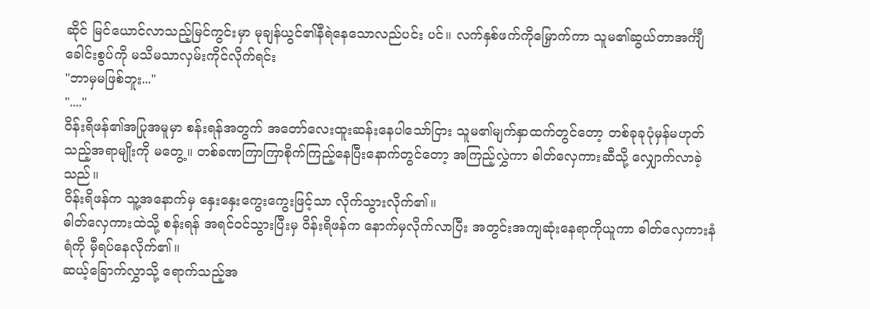ဆိုင် မြင်ယောင်လာသည့်မြင်ကွင်းမှာ မုချန်ယွင်၏နီရဲနေသောလည်ပင်း ပင်။ လက်နှစ်ဖက်ကိုမြှောက်ကာ သူမ၏ဆွယ်တာအင်္ကျီခေါင်းစွပ်ကို မသိမသာလှမ်းကိုင်လိုက်ရင်း
"ဘာမှမဖြစ်ဘူး..."
"...."
ဝိန်းရိဖန်၏အပြုအမူမှာ စန်းရန်အတွက် အတော်လေးထူးဆန်းနေပါသော်ငြား သူမ၏မျက်နှာထက်တွင်တော့ တစ်ခုခုပုံမှန်မဟုတ်သည့်အရာမျိုးကို မတွေ့။ တစ်ခဏကြာကြာစိုက်ကြည့်နေပြီးနောက်တွင်တော့ အကြည့်လွှဲကာ ဓါတ်လှေကားဆီသို့ လျှောက်လာခဲ့သည်။
ဝိန်းရိဖန်က သူ့အနောက်မှ နှေးနှေးကွေးကွေးဖြင့်သာ လိုက်သွားလိုက်၏။
ဓါတ်လှေကားထဲသို့ စန်းရန် အရင်ဝင်သွားပြီးမှ ဝိန်းရိဖန်က နောက်မှလိုက်လာပြီး အတွင်းအကျဆုံးနေရာကိုယူကာ ဓါတ်လှေကားနံရံကို မှီရပ်နေလိုက်၏။
ဆယ့်ခြောက်လွှာသို့ ရောက်သည့်အ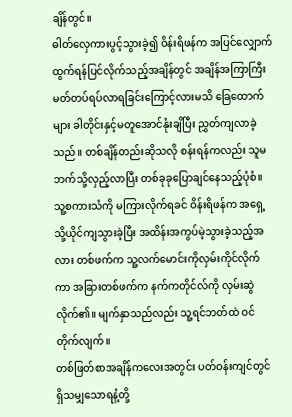ချိန်တွင်။
ဓါတ်လှေကားပွင့်သွားခဲ့၍ ဝိန်းရိဖန်က အပြင်လျှောက်ထွက်ရန်ပြင်လိုက်သည့်အချိန်တွင် အချိန်အကြာကြီးမတ်တပ်ရပ်လာရခြင်းကြောင့်လားမသိ ခြေထောက်များ ခါတိုင်းနှင့်မတူအောင်နုံးချိပြီး ညွှတ်ကျလာခဲ့သည်။ တစ်ချိန်တည်းဆိုသလို စန်းရန်ကလည်း သူမဘက်သို့လှည့်လာပြီး တစ်ခုခုပြောချင်နေသည့်ပုံစံ။ သူ့စကားသံကို မကြားလိုက်ရခင် ဝိန်းရိဖန်က အရှေ့သို့ယိုင်ကျသွားခဲ့ပြီး အထိန်းအကွပ်မဲ့သွားခဲ့သည့်အလား တစ်ဖက်က သူ့လက်မောင်းကိုလှမ်းကိုင်လိုက်ကာ အခြားတစ်ဖက်က နက်ကတိုင်လ်ကို လှမ်းဆွဲလိုက်၏။ မျက်နှာသည်လည်း သူ့ရင်ဘတ်ထဲ ဝင်တိုက်လျက်။
တစ်ဖြတ်စာအချိန်ကလေးအတွင်း ပတ်ဝန်းကျင်တွင်ရှိသမျှသောရနံ့တို့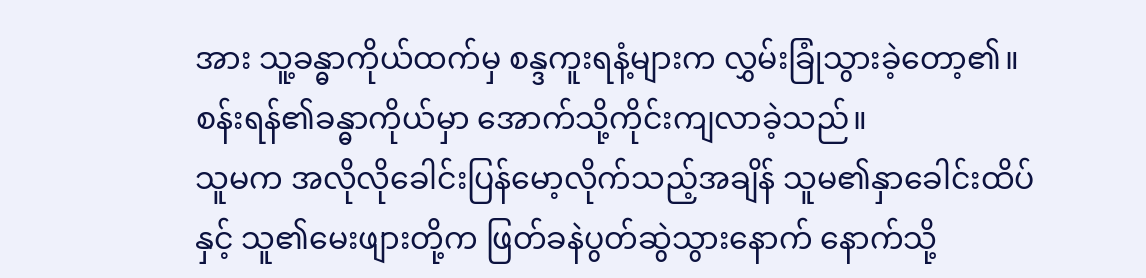အား သူ့ခန္ဓာကိုယ်ထက်မှ စန္ဒကူးရနံ့များက လွှမ်းခြုံသွားခဲ့တော့၏။
စန်းရန်၏ခန္ဓာကိုယ်မှာ အောက်သို့ကိုင်းကျလာခဲ့သည်။
သူမက အလိုလိုခေါင်းပြန်မော့လိုက်သည့်အချိန် သူမ၏နှာခေါင်းထိပ်နှင့် သူ၏မေးဖျားတို့က ဖြတ်ခနဲပွတ်ဆွဲသွားနောက် နောက်သို့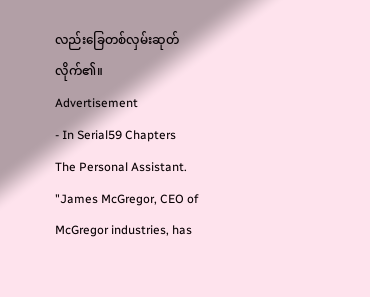လည်းခြေတစ်လှမ်းဆုတ်လိုက်၏။
Advertisement
- In Serial59 Chapters
The Personal Assistant.
"James McGregor, CEO of McGregor industries, has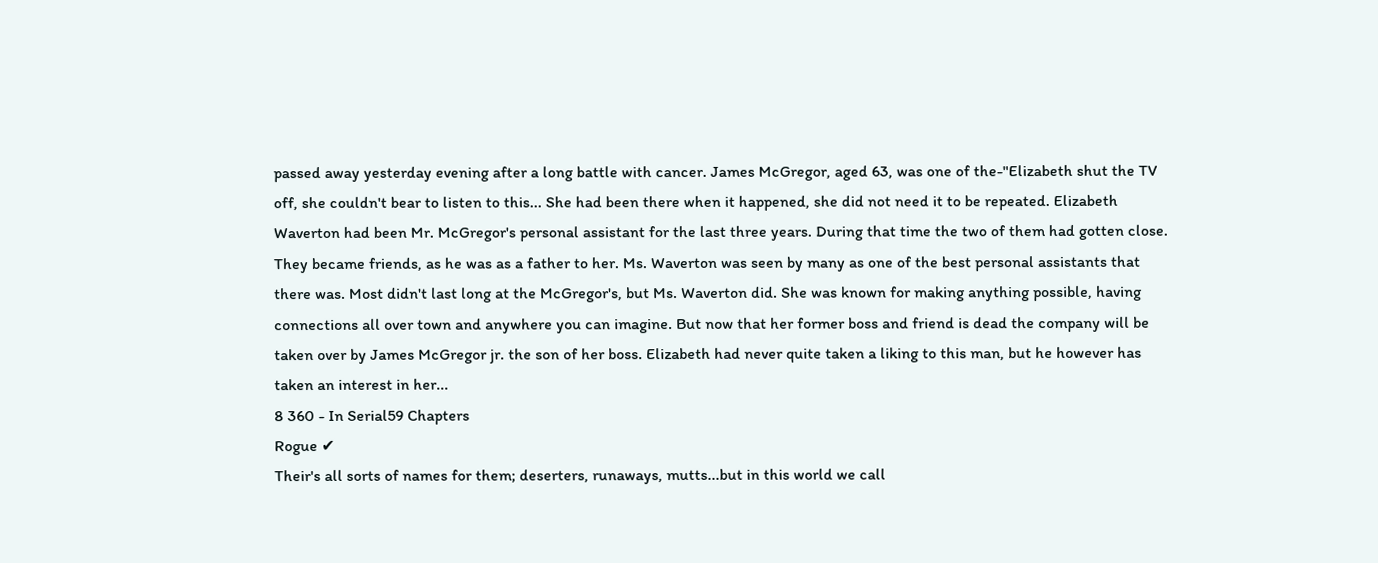passed away yesterday evening after a long battle with cancer. James McGregor, aged 63, was one of the-"Elizabeth shut the TV off, she couldn't bear to listen to this... She had been there when it happened, she did not need it to be repeated. Elizabeth Waverton had been Mr. McGregor's personal assistant for the last three years. During that time the two of them had gotten close. They became friends, as he was as a father to her. Ms. Waverton was seen by many as one of the best personal assistants that there was. Most didn't last long at the McGregor's, but Ms. Waverton did. She was known for making anything possible, having connections all over town and anywhere you can imagine. But now that her former boss and friend is dead the company will be taken over by James McGregor jr. the son of her boss. Elizabeth had never quite taken a liking to this man, but he however has taken an interest in her...
8 360 - In Serial59 Chapters
Rogue ✔
Their's all sorts of names for them; deserters, runaways, mutts...but in this world we call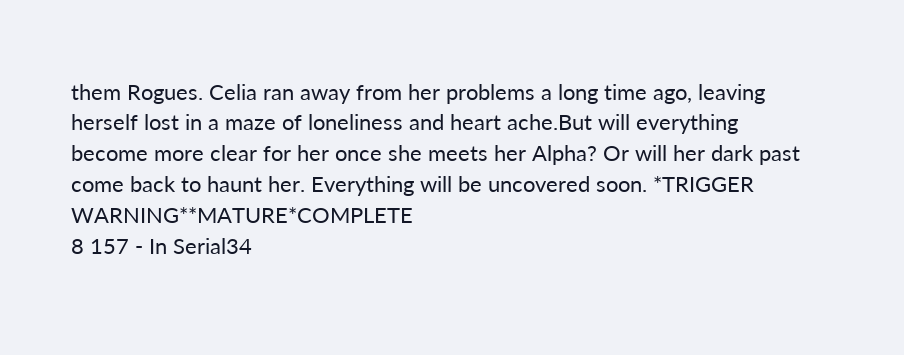them Rogues. Celia ran away from her problems a long time ago, leaving herself lost in a maze of loneliness and heart ache.But will everything become more clear for her once she meets her Alpha? Or will her dark past come back to haunt her. Everything will be uncovered soon. *TRIGGER WARNING**MATURE*COMPLETE
8 157 - In Serial34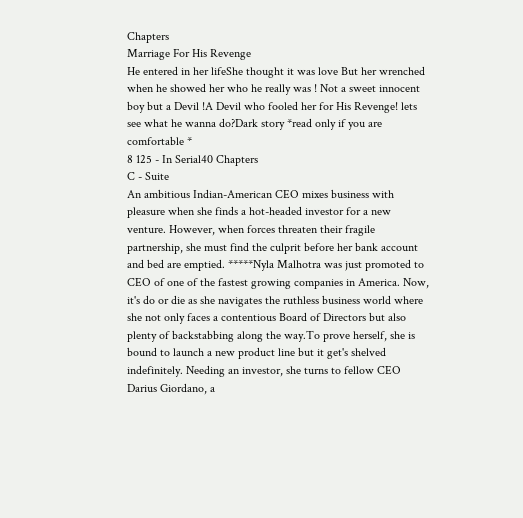Chapters
Marriage For His Revenge
He entered in her lifeShe thought it was love But her wrenched when he showed her who he really was ! Not a sweet innocent boy but a Devil !A Devil who fooled her for His Revenge! lets see what he wanna do?Dark story *read only if you are comfortable *
8 125 - In Serial40 Chapters
C - Suite
An ambitious Indian-American CEO mixes business with pleasure when she finds a hot-headed investor for a new venture. However, when forces threaten their fragile partnership, she must find the culprit before her bank account and bed are emptied. *****Nyla Malhotra was just promoted to CEO of one of the fastest growing companies in America. Now, it's do or die as she navigates the ruthless business world where she not only faces a contentious Board of Directors but also plenty of backstabbing along the way.To prove herself, she is bound to launch a new product line but it get's shelved indefinitely. Needing an investor, she turns to fellow CEO Darius Giordano, a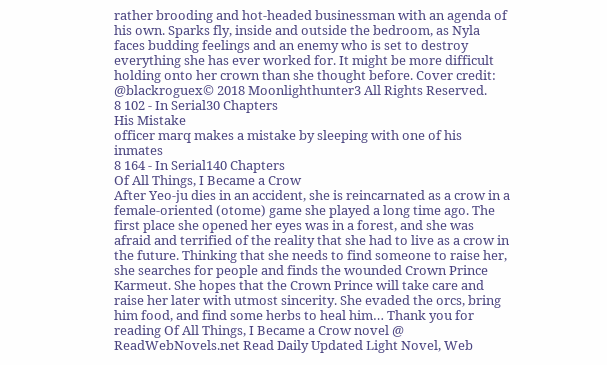rather brooding and hot-headed businessman with an agenda of his own. Sparks fly, inside and outside the bedroom, as Nyla faces budding feelings and an enemy who is set to destroy everything she has ever worked for. It might be more difficult holding onto her crown than she thought before. Cover credit: @blackroguex© 2018 Moonlighthunter3 All Rights Reserved.
8 102 - In Serial30 Chapters
His Mistake
officer marq makes a mistake by sleeping with one of his inmates
8 164 - In Serial140 Chapters
Of All Things, I Became a Crow
After Yeo-ju dies in an accident, she is reincarnated as a crow in a female-oriented (otome) game she played a long time ago. The first place she opened her eyes was in a forest, and she was afraid and terrified of the reality that she had to live as a crow in the future. Thinking that she needs to find someone to raise her, she searches for people and finds the wounded Crown Prince Karmeut. She hopes that the Crown Prince will take care and raise her later with utmost sincerity. She evaded the orcs, bring him food, and find some herbs to heal him… Thank you for reading Of All Things, I Became a Crow novel @ ReadWebNovels.net Read Daily Updated Light Novel, Web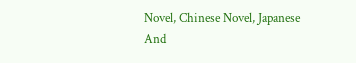Novel, Chinese Novel, Japanese And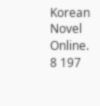Korean Novel Online.
8 197